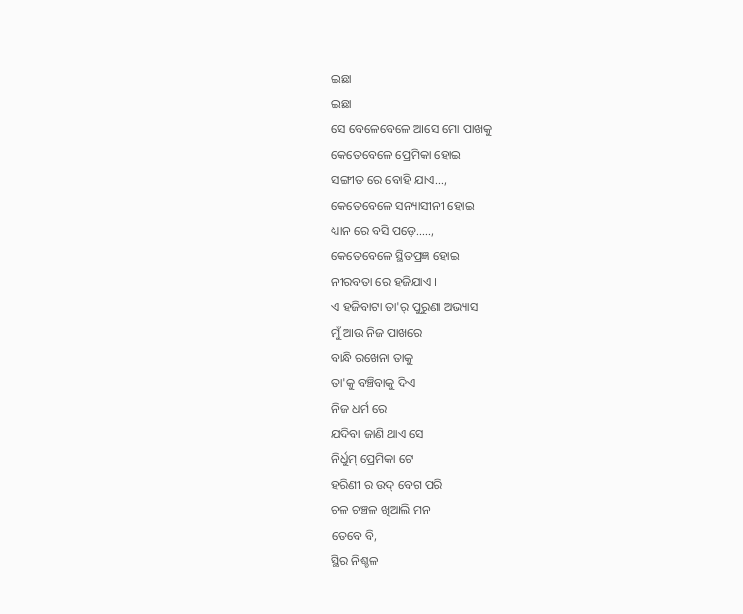ଇଛା
ଇଛା
ସେ ବେଳେବେଳେ ଆସେ ମୋ ପାଖକୁ
କେତେବେଳେ ପ୍ରେମିକା ହୋଇ
ସଙ୍ଗୀତ ରେ ବୋହି ଯାଏ...,
କେତେବେଳେ ସନ୍ୟାସୀନୀ ହୋଇ
ଧ୍ୟାନ ରେ ବସି ପଡ଼େ.....,
କେତେବେଳେ ସ୍ଥିତପ୍ରଜ୍ଞ ହୋଇ
ନୀରବତା ରେ ହଜିଯାଏ ।
ଏ ହଜିବାଟା ତା'ର୍ ପୁରୁଣା ଅଭ୍ୟାସ
ମୁଁ ଆଉ ନିଜ ପାଖରେ
ବାନ୍ଧି ରଖେନା ତାକୁ
ତା'କୁ ବଞ୍ଚିବାକୁ ଦିଏ
ନିଜ ଧର୍ମ ରେ
ଯଦିବା ଜାଣି ଥାଏ ସେ
ନିର୍ଧୁମ୍ ପ୍ରେମିକା ଟେ
ହରିଣୀ ର ଉଦ୍ ବେଗ ପରି
ଚଳ ଚଞ୍ଚଳ ଖିଆଲି ମନ
ତେବେ ବି,
ସ୍ଥିର ନିଶ୍ଚଳ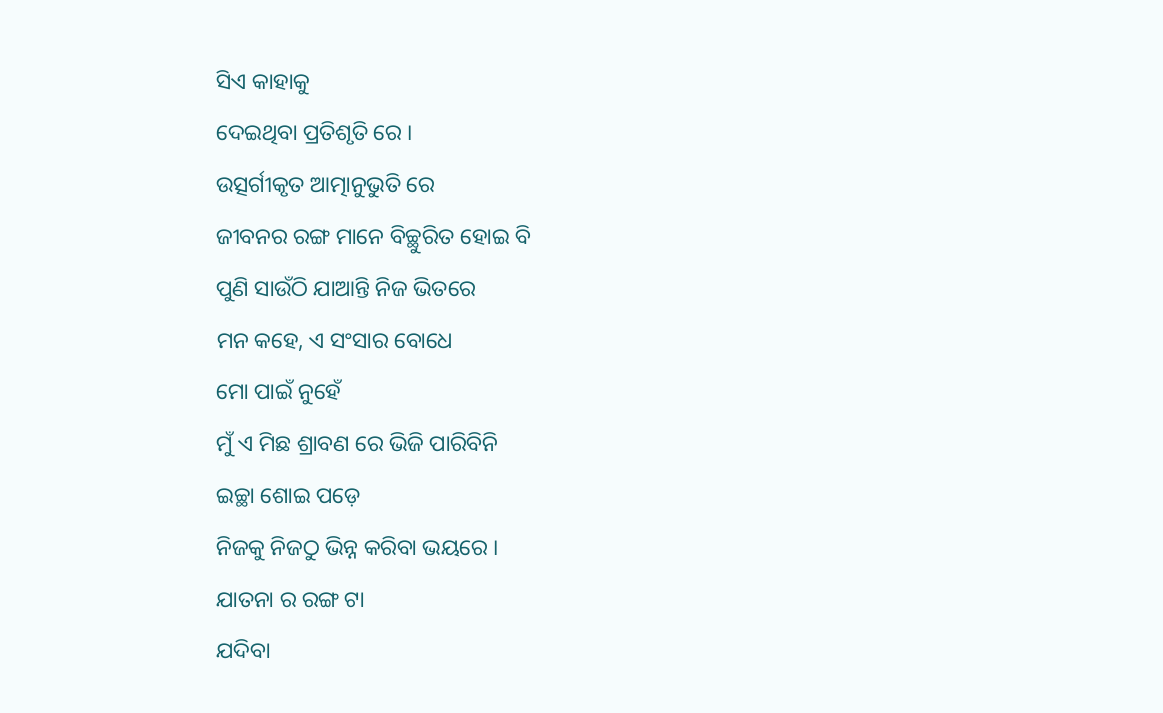ସିଏ କାହାକୁ
ଦେଇଥିବା ପ୍ରତିଶୃତି ରେ ।
ଉତ୍ସର୍ଗୀକୃତ ଆତ୍ମାନୁଭୁତି ରେ
ଜୀବନର ରଙ୍ଗ ମାନେ ବିଚ୍ଛୁରିତ ହୋଇ ବି
ପୁଣି ସାଉଁଠି ଯାଆନ୍ତି ନିଜ ଭିତରେ
ମନ କହେ, ଏ ସଂସାର ବୋଧେ
ମୋ ପାଇଁ ନୁହେଁ
ମୁଁ ଏ ମିଛ ଶ୍ରାବଣ ରେ ଭିଜି ପାରିବିନି
ଇଚ୍ଛା ଶୋଇ ପଡ଼େ
ନିଜକୁ ନିଜଠୁ ଭିନ୍ନ କରିବା ଭୟରେ ।
ଯାତନା ର ରଙ୍ଗ ଟା
ଯଦିବା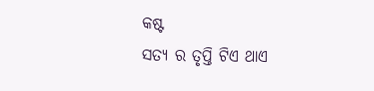କଷ୍ଟ
ସତ୍ୟ ର ତୃପ୍ତି ଟିଏ ଥାଏ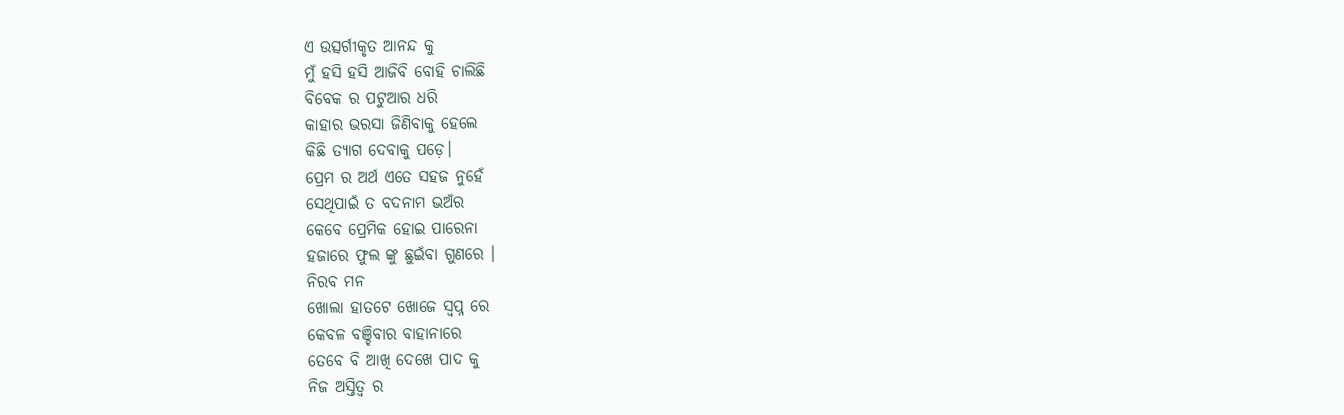ଏ ଉତ୍ସର୍ଗୀକୃତ ଆନନ୍ଦ କୁ
ମୁଁ ହସି ହସି ଆଜିବି ବୋହି ଚାଲିଛି
ବିବେକ ର ପଟୁଆର ଧରି
କାହାର ଭରସା ଜିଣିବାକୁ ହେଲେ
କିଛି ତ୍ୟାଗ ଦେବାକୁ ପଡ଼େ।
ପ୍ରେମ ର ଅର୍ଥ ଏତେ ସହଜ ନୁହେଁ
ସେଥିପାଇଁ ତ ବଦନାମ ଭଅଁର
କେବେ ପ୍ରେମିକ ହୋଇ ପାରେନା
ହଜାରେ ଫୁଲ ଙ୍କୁ ଛୁଇଁବା ଗୁଣରେ ।
ନିରବ ମନ
ଖୋଲା ହାତଟେ ଖୋଜେ ସ୍ୱପ୍ନ ରେ
କେବଳ ବଞ୍ଚିବାର ବାହାନାରେ
ତେବେ ବି ଆଖି ଦେଖେ ପାଦ କୁ
ନିଜ ଅସ୍ତିତ୍ବ ର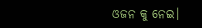ଓଜନ କୁ ନେଇ।